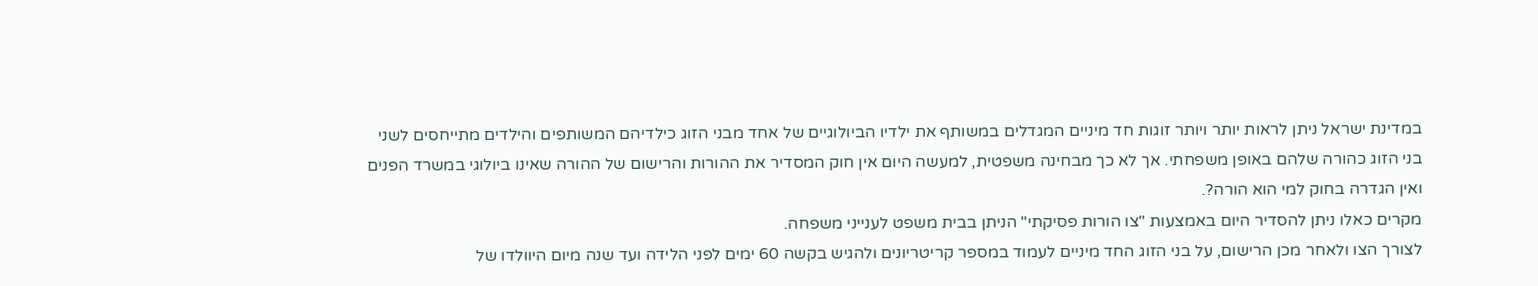במדינת ישראל ניתן לראות יותר ויותר זוגות חד מיניים המגדלים במשותף את ילדיו הביולוגיים של אחד מבני הזוג כילדיהם המשותפים והילדים מתייחסים לשני בני הזוג כהורה שלהם באופן משפחתי. אך לא כך מבחינה משפטית, למעשה היום אין חוק המסדיר את ההורות והרישום של ההורה שאינו ביולוגי במשרד הפנים ואין הגדרה בחוק למי הוא הורה?.
מקרים כאלו ניתן להסדיר היום באמצעות "צו הורות פסיקתי" הניתן בבית משפט לענייני משפחה.
לצורך הצו ולאחר מכן הרישום, על בני הזוג החד מיניים לעמוד במספר קריטריונים ולהגיש בקשה 60 ימים לפני הלידה ועד שנה מיום היוולדו של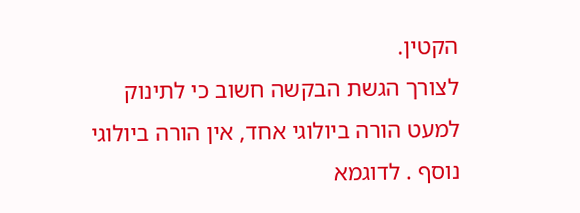הקטין.
לצורך הגשת הבקשה חשוב כי לתינוק למעט הורה ביולוגי אחד, אין הורה ביולוגי נוסף . לדוגמא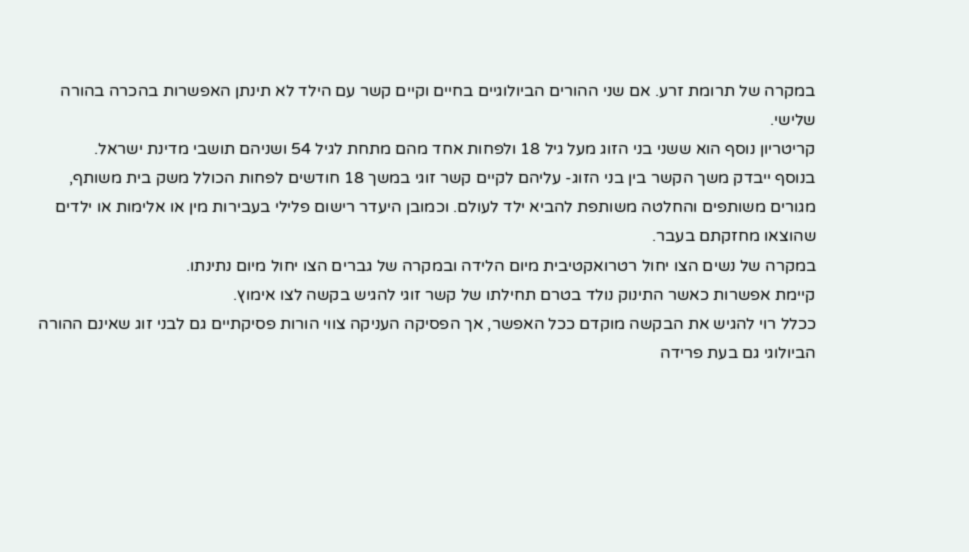במקרה של תרומת זרע. אם שני ההורים הביולוגיים בחיים וקיים קשר עם הילד לא תינתן האפשרות בהכרה בהורה שלישי.
קריטריון נוסף הוא ששני בני הזוג מעל גיל 18 ולפחות אחד מהם מתחת לגיל 54 ושניהם תושבי מדינת ישראל.
בנוסף ייבדק משך הקשר בין בני הזוג- עליהם לקיים קשר זוגי במשך 18 חודשים לפחות הכולל משק בית משותף, מגורים משותפים והחלטה משותפת להביא ילד לעולם. וכמובן היעדר רישום פלילי בעבירות מין או אלימות או ילדים שהוצאו מחזקתם בעבר.
במקרה של נשים הצו יחול רטרואקטיבית מיום הלידה ובמקרה של גברים הצו יחול מיום נתינתו.
קיימת אפשרות כאשר התינוק נולד בטרם תחילתו של קשר זוגי להגיש בקשה לצו אימוץ.
ככלל רוי להגיש את הבקשה מוקדם ככל האפשר, אך הפסיקה העניקה צווי הורות פסיקתיים גם לבני זוג שאינם ההורה הביולוגי גם בעת פרידה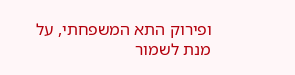ופירוק התא המשפחתי, על מנת לשמור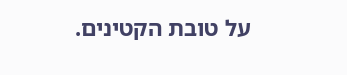על טובת הקטינים.